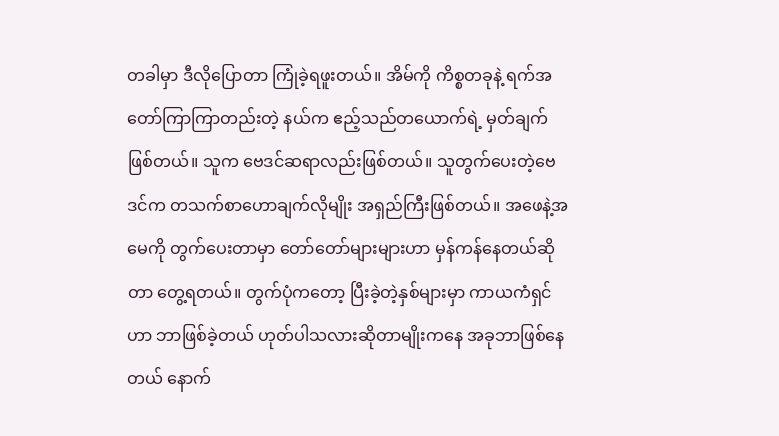တခါမှာ ဒီလိုပြောတာ ကြုံခဲ့ရဖူးတယ်။ အိမ်ကို ကိစ္စတခုနဲ့ ရက်အတော်ကြာကြာတည်းတဲ့ နယ်က ဧည့်သည်တယောက်ရဲ့ မှတ်ချက်ဖြစ်တယ်။ သူက ဗေဒင်ဆရာလည်းဖြစ်တယ်။ သူတွက်ပေးတဲ့ဗေဒင်က တသက်စာဟောချက်လိုမျိုး အရှည်ကြီးဖြစ်တယ်။ အဖေနဲ့အမေကို တွက်ပေးတာမှာ တော်တော်များများဟာ မှန်ကန်နေတယ်ဆိုတာ တွေ့ရတယ်။ တွက်ပုံကတော့ ပြီးခဲ့တဲ့နှစ်များမှာ ကာယကံရှင်ဟာ ဘာဖြစ်ခဲ့တယ် ဟုတ်ပါသလားဆိုတာမျိုးကနေ အခုဘာဖြစ်နေတယ် နောက်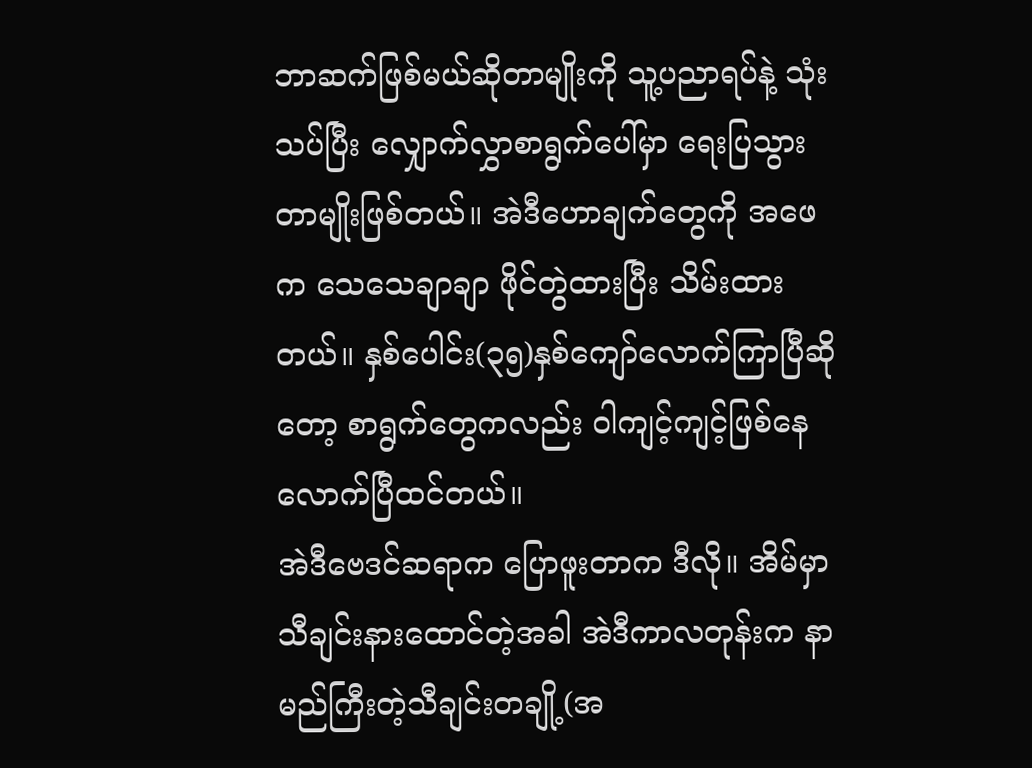ဘာဆက်ဖြစ်မယ်ဆိုတာမျိုးကို သူ့ပညာရပ်နဲ့ သုံးသပ်ပြီး လျှောက်လွှာစာရွက်ပေါ်မှာ ရေးပြသွားတာမျိုးဖြစ်တယ်။ အဲဒီဟောချက်တွေကို အဖေက သေသေချာချာ ဖိုင်တွဲထားပြီး သိမ်းထားတယ်။ နှစ်ပေါင်း(၃၅)နှစ်ကျော်လောက်ကြာပြီဆိုတော့ စာရွက်တွေကလည်း ဝါကျင့်ကျင့်ဖြစ်နေလောက်ပြီထင်တယ်။
အဲဒီဗေဒင်ဆရာက ပြောဖူးတာက ဒီလို။ အိမ်မှာ သီချင်းနားထောင်တဲ့အခါ အဲဒီကာလတုန်းက နာမည်ကြီးတဲ့သီချင်းတချို့(အ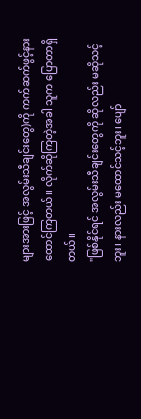များအားဖြင့် အလွမ်းသီချင်းတွေ)ကို ကက်ဆက်ဖွင့်နားထောင်ကြတယ်။ လိုက်ဆိုကြတဲ့အခါ သူက ပြောတာရှိတယ်။
"ဖြစ်နိုင်ရင် အလွမ်းသီချင်းတွေကို ဆိုလည်း မဆိုသင့်ဘူး၊ နားလည်း မထောင်သင့်ဘူး၊ ပျော်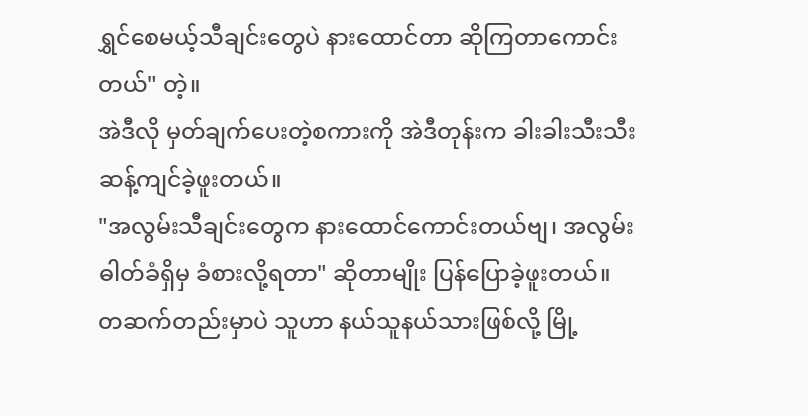ရွှင်စေမယ့်သီချင်းတွေပဲ နားထောင်တာ ဆိုကြတာကောင်းတယ်" တဲ့။
အဲဒီလို မှတ်ချက်ပေးတဲ့စကားကို အဲဒီတုန်းက ခါးခါးသီးသီး ဆန့်ကျင်ခဲ့ဖူးတယ်။
"အလွမ်းသီချင်းတွေက နားထောင်ကောင်းတယ်ဗျ၊ အလွမ်းဓါတ်ခံရှိမှ ခံစားလို့ရတာ" ဆိုတာမျိုး ပြန်ပြောခဲ့ဖူးတယ်။
တဆက်တည်းမှာပဲ သူဟာ နယ်သူနယ်သားဖြစ်လို့ မြို့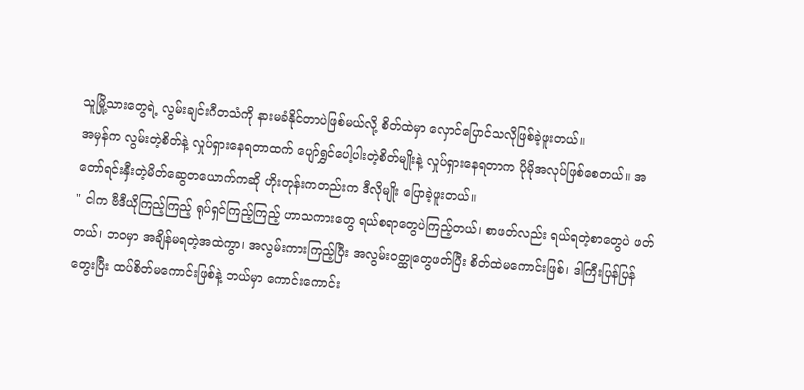သူမြို့သားတွေရဲ့ လွမ်းချင်းဂီတသံကို နားမခံနိုင်တာပဲဖြစ်မယ်လို့ စိတ်ထဲမှာ လှောင်ပြောင်သလိုဖြစ်ခဲ့ဖူးတယ်။
အမှန်က လွမ်းတဲ့စိတ်နဲ့ လှုပ်ရှားနေရတာထက် ပျော်ရွှင်ပေါ့ပါးတဲ့စိတ်မျိုးနဲ့ လှုပ်ရှားနေရတာက ပိုမိုအလုပ်ဖြစ်စေတယ်။ အတော်ရင်းနှီးတဲ့မိတ်ဆွေတယောက်ကဆို ဟိုးတုန်းကတည်းက ဒီလိုမျိုး ပြောခဲ့ဖူးတယ်။
" ငါက ဗီဒီယိုကြည့်ကြည့် ရုပ်ရှင်ကြည့်ကြည့် ဟာသကားတွေ ရယ်စရာတွေပဲကြည့်တယ်၊ စာဖတ်လည်း ရယ်ရတဲ့စာတွေပဲ ဖတ်တယ်၊ ဘဝမှာ အချိန်မရတဲ့အထဲကွာ၊ အလွမ်းကားကြည့်ပြီး အလွမ်းဝတ္ထုတွေဖတ်ပြီး စိတ်ထဲမကောင်းဖြစ်၊ ဒါကြီးပြန်ပြန်တွေးပြီး ထပ်စိတ်မကောင်းဖြစ်နဲ့ ဘယ်မှာ ကောင်းကောင်း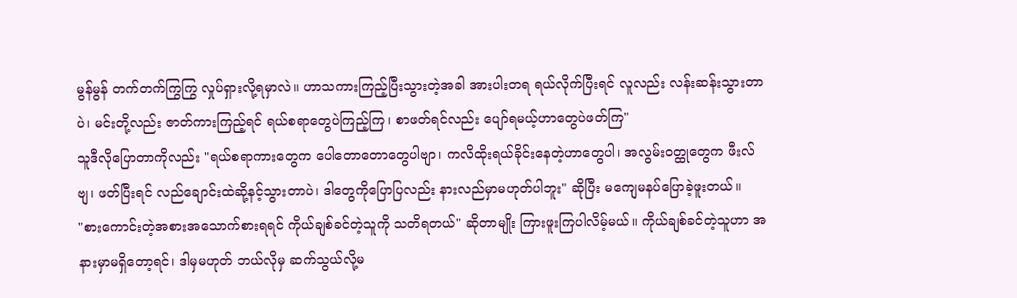မွန်မွန် တက်တက်ကြွကြွ လှုပ်ရှားလို့ရမှာလဲ။ ဟာသကားကြည့်ပြီးသွားတဲ့အခါ အားပါးတရ ရယ်လိုက်ပြီးရင် လူလည်း လန်းဆန်းသွားတာပဲ၊ မင်းတို့လည်း ဇာတ်ကားကြည့်ရင် ရယ်စရာတွေပဲကြည့်ကြ၊ စာဖတ်ရင်လည်း ပျော်ရမယ့်ဟာတွေပဲဖတ်ကြ"
သူဒီလိုပြောတာကိုလည်း "ရယ်စရာကားတွေက ပေါတောတောတွေပါဗျာ၊ ကလိထိုးရယ်ခိုင်းနေတဲ့ဟာတွေပါ၊ အလွမ်းဝတ္ထုတွေက ဖီးလ်ဗျ၊ ဖတ်ပြီးရင် လည်ချောင်းထဲဆို့နင့်သွားတာပဲ၊ ဒါတွေကိုပြောပြလည်း နားလည်မှာမဟုတ်ပါဘူး" ဆိုပြီး မကျေမနပ်ပြောခဲ့ဖူးတယ်။
"စားကောင်းတဲ့အစားအသောက်စားရရင် ကိုယ်ချစ်ခင်တဲ့သူကို သတိရတယ်" ဆိုတာမျိုး ကြားဖူးကြပါလိမ့်မယ်။ ကိုယ်ချစ်ခင်တဲ့သူဟာ အနားမှာမရှိတော့ရင်၊ ဒါမှမဟုတ် ဘယ်လိုမှ ဆက်သွယ်လို့မ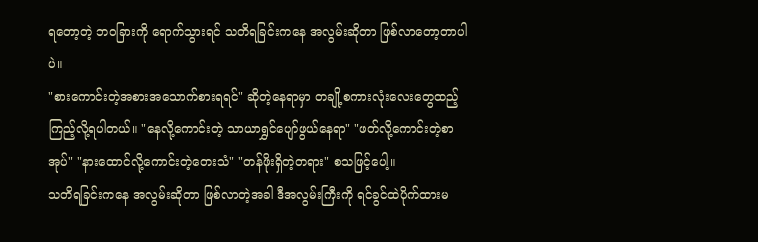ရတော့တဲ့ ဘဝခြားကို ရောက်သွားရင် သတိရခြင်းကနေ အလွမ်းဆိုတာ ဖြစ်လာတော့တာပါပဲ။
"စားကောင်းတဲ့အစားအသောက်စားရရင်" ဆိုတဲ့နေရာမှာ တချို့စကားလုံးလေးတွေထည့်ကြည့်လို့ရပါတယ်။ "နေလို့ကောင်းတဲ့ သာယာရွှင်ပျော်ဖွယ်နေရာ" "ဖတ်လို့ကောင်းတဲ့စာအုပ်" "နားထောင်လို့ကောင်းတဲ့တေးသံ" "တန်ဖိုးရှိတဲ့တရား" စသဖြင့်ပေါ့။
သတိရခြင်းကနေ အလွမ်းဆိုတာ ဖြစ်လာတဲ့အခါ ဒီအလွမ်းကြီးကို ရင်ခွင်ထဲပိုက်ထားမ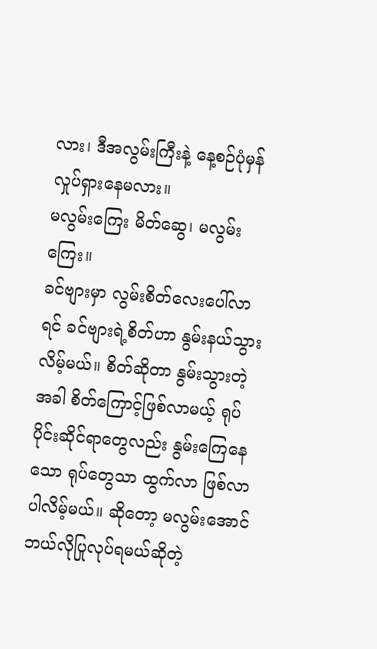လား၊ ဒီအလွမ်းကြီးနဲ့ နေ့စဉ်ပုံမှန်လှုပ်ရှားနေမလား။
မလွမ်းကြေး မိတ်ဆွေ၊ မလွမ်းကြေး။
ခင်ဗျားမှာ လွမ်းစိတ်လေးပေါ်လာရင် ခင်ဗျားရဲ့စိတ်ဟာ နွမ်းနယ်သွားလိမ့်မယ်။ စိတ်ဆိုတာ နွမ်းသွားတဲ့အခါ စိတ်ကြောင့်ဖြစ်လာမယ့် ရုပ်ပိုင်းဆိုင်ရာတွေလည်း နွမ်းကြေနေသော ရုပ်တွေသာ ထွက်လာ ဖြစ်လာပါလိမ့်မယ်။ ဆိုတော့ မလွမ်းအောင် ဘယ်လိုပြုလုပ်ရမယ်ဆိုတဲ့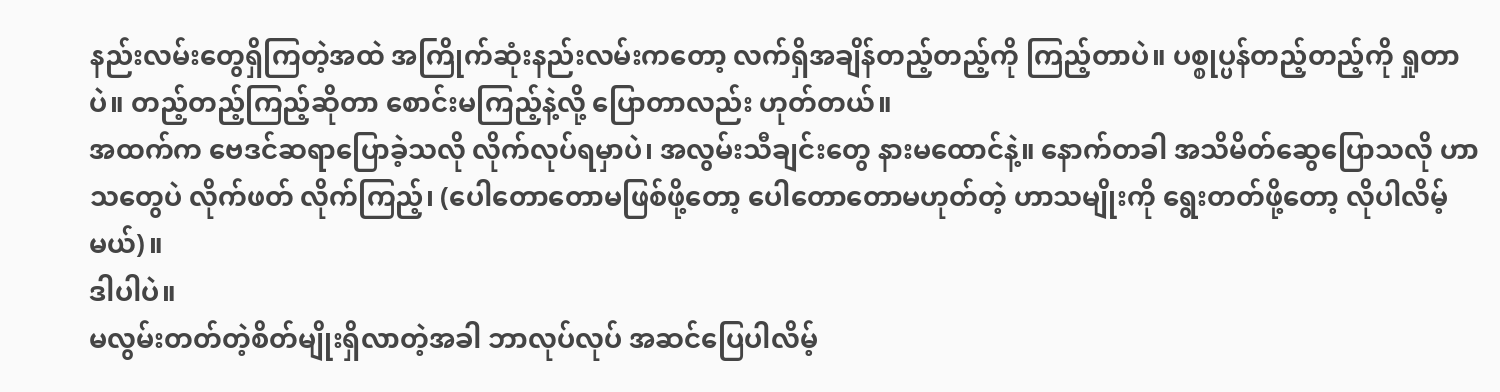နည်းလမ်းတွေရှိကြတဲ့အထဲ အကြိုက်ဆုံးနည်းလမ်းကတော့ လက်ရှိအချိန်တည့်တည့်ကို ကြည့်တာပဲ။ ပစ္စုပ္ပန်တည့်တည့်ကို ရှုတာပဲ။ တည့်တည့်ကြည့်ဆိုတာ စောင်းမကြည့်နဲ့လို့ ပြောတာလည်း ဟုတ်တယ်။
အထက်က ဗေဒင်ဆရာပြောခဲ့သလို လိုက်လုပ်ရမှာပဲ၊ အလွမ်းသီချင်းတွေ နားမထောင်နဲ့။ နောက်တခါ အသိမိတ်ဆွေပြောသလို ဟာသတွေပဲ လိုက်ဖတ် လိုက်ကြည့်၊ (ပေါတောတောမဖြစ်ဖို့တော့ ပေါတောတောမဟုတ်တဲ့ ဟာသမျိုးကို ရွေးတတ်ဖို့တော့ လိုပါလိမ့်မယ်)။
ဒါပါပဲ။
မလွမ်းတတ်တဲ့စိတ်မျိုးရှိလာတဲ့အခါ ဘာလုပ်လုပ် အဆင်ပြေပါလိမ့်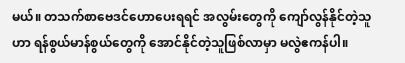မယ်။ တသက်စာဗေဒင်ဟောပေးရရင် အလွမ်းတွေကို ကျော်လွန်နိုင်တဲ့သူဟာ ရန်စွယ်မာန်စွယ်တွေကို အောင်နိုင်တဲ့သူဖြစ်လာမှာ မလွဲဧကန်ပါ။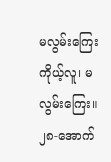မလွမ်းကြေး ကိုယ့်လူ၊ မလွမ်းကြေး။
၂၈-အောက်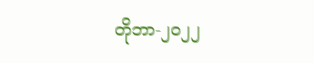တိုဘာ-၂၀၂၂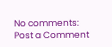No comments:
Post a Comment